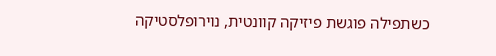כשתפילה פוגשת פיזיקה קוונטית, נוירופלסטיקה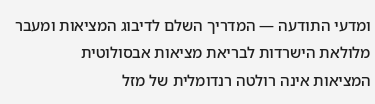ומדעי התודעה — המדריך השלם לדיבוג המציאות ומעבר מלולאת הישרדות לבריאת מציאות אבסולוטית
המציאות אינה רולטה רנדומלית של מזל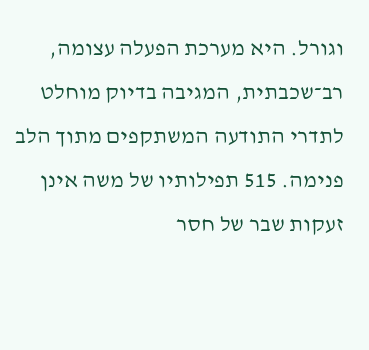וגורל. היא מערכת הפעלה עצומה, רב־שכבתית, המגיבה בדיוק מוחלט לתדרי התודעה המשתקפים מתוך הלב פנימה. 515 תפילותיו של משה אינן זעקות שבר של חסר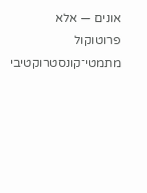אונים — אלא פרוטוקול מתמטי־קונסטרוקטיבי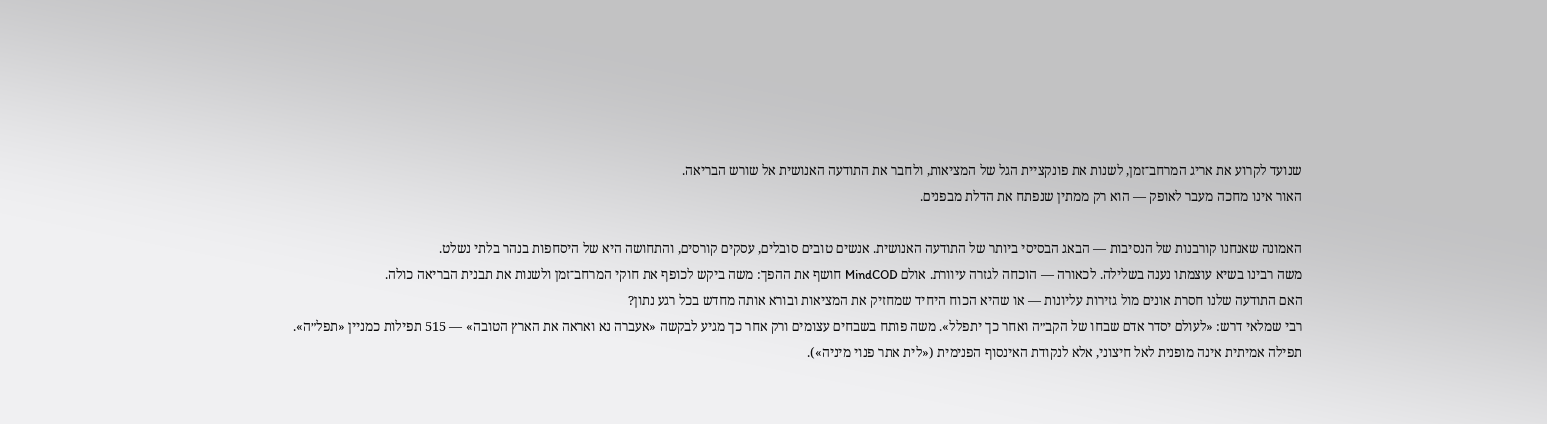שנועד לקרוע את אריג המרחב־זמן, לשנות את פונקציית הגל של המציאות, ולחבר את התודעה האנושית אל שורש הבריאה.
האור אינו מחכה מעבר לאופק — הוא רק ממתין שנפתח את הדלת מבפנים.

האמונה שאנחנו קורבנות של הנסיבות — הבאג הבסיסי ביותר של התודעה האנושית. אנשים טובים סובלים, עסקים קורסים, והתחושה היא של היסחפות בנהר בלתי נשלט.
משה רבינו בשיא עוצמתו נענה בשלילה. לכאורה — הוכחה לגזרה עיוורת. אולם MindCOD חושף את ההפך: משה ביקש לכופף את חוקי המרחב־זמן ולשנות את תבנית הבריאה כולה.
האם התודעה שלנו חסרת אונים מול גזירות עליונות — או שהיא הכוח היחיד שמחזיק את המציאות ובורא אותה מחדש בכל רגע נתון?
רבי שמלאי דרש: «לעולם יסדר אדם שבחו של הקב״ה ואחר כך יתפלל». משה פותח בשבחים עצומים ורק אחר כך מגיע לבקשה «אעברה נא ואראה את הארץ הטובה» — 515 תפילות כמניין «תפל״ה».
תפילה אמיתית אינה מופנית לאל חיצוני, אלא לנקודת האינסוף הפנימית («לית אתר פנוי מיניה»).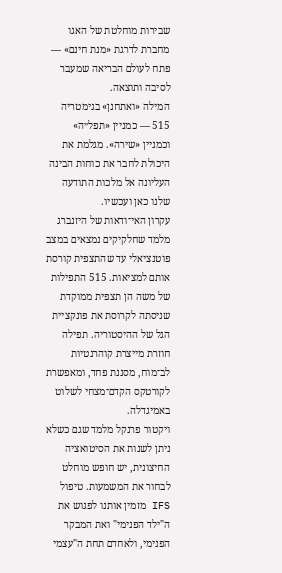שבירות מוחלטת של האגו מחברת לדרגת «מנת חינם» — פתח לעולם הבריאה שמעבר לסיבה ותוצאה.
המילה «ואתחנן» בגימטריה 515 — כמניין «תפל״ה» וכמניין «שירה». מגלמת את היכולת לחבר את כוחות הבינה העליונה אל מלכות התודעה שלנו כאן ועכשיו.
עקרון האי־ודאות של היזנברג מלמד שחלקיקים נמצאים במצב פוטנציאלי עד שהתצפית קורסת אותם למציאות. 515 התפילות של משה הן תצפית ממוקדת שניסתה לקרוסת את פונקציית הגל של ההיסטוריה. תפילה חוזרת מייצרת קוהרנטיות לב־מוח, מסננת פחד, ומאפשרת לקורטקס הקדם־מצחי לשלוט באמיגדלה.
ויקטור פרנקל מלמד שגם כשלא ניתן לשנות את הסיטואציה החיצונית, יש חופש מוחלט לבחור את המשמעות. טיפול IFS מזמין אותנו לפגוש את ה"ילד הפנימי" ואת המבקר הפנימי, ולאחדם תחת ה"עצמי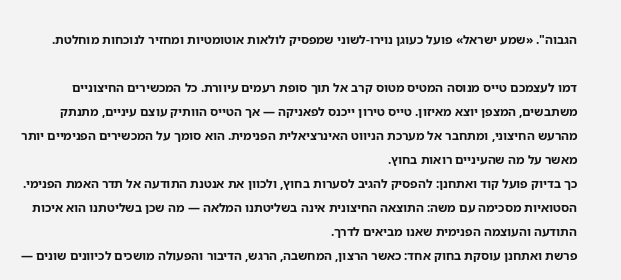הגבוה". «שמע ישראל» פועל כעוגן נוירו-לשוני שמפסיק לולאות אוטומטיות ומחזיר לנוכחות מוחלטת.

דמו לעצמכם טייס מנוסה המטיס מטוס קרב אל תוך סופת רעמים עיוורת. כל המכשירים החיצוניים משתבשים, המצפן יוצא מאיזון. טייס טירון ייכנס לפאניקה — אך הטייס הוותיק עוצם עיניים, מתנתק מהרעש החיצוני, ומתחבר אל מערכת הניווט האינרציאלית הפנימית. הוא סומך על המכשירים הפנימיים יותר מאשר על מה שהעיניים רואות בחוץ.
כך בדיוק פועל קוד ואתחנן: להפסיק להגיב לסערות בחוץ, ולכוון את אנטנת התודעה אל תדר האמת הפנימי.
הסטואיות מסכימה עם משה: התוצאה החיצונית אינה בשליטתנו המלאה — מה שכן בשליטתנו הוא איכות התודעה והעוצמה הפנימית שאנו מביאים לדרך.
פרשת ואתחנן עוסקת בחוק אחד: כאשר הרצון, המחשבה, הרגש, הדיבור והפעולה מושכים לכיוונים שונים —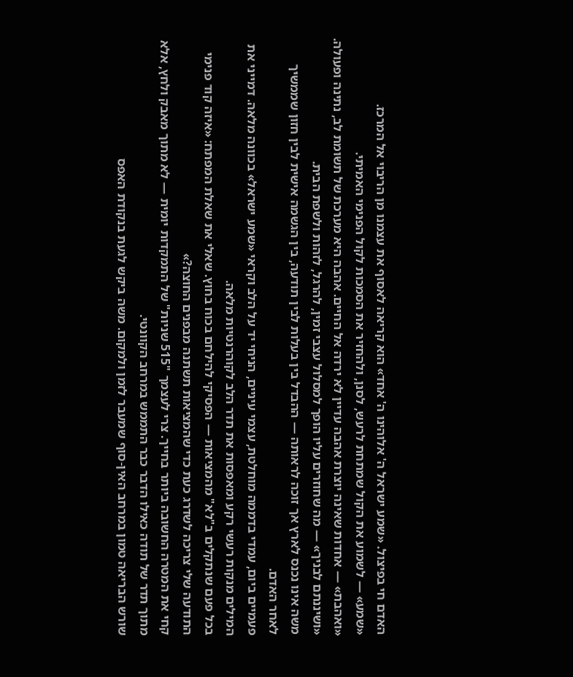האדם חי בפיצול. «שמע ישראל ה' אלוהינו ה' אחד» הוא קריאה לאסוף את עצמנו מן הריבוי אל המרכז.
«שמע» — לשמוע את הקול שמתחת לרעש, לסנן, ולהחזיר את הסמכות לקול הפנימי האמיתי.
«ואהבת» — אחדות שאינה יוצרת אהבה עדיין לא ירדה אל החיים. אהבה היא מערכת של תשומת לב, נתינה ופעולה.
«ושיננתם לבניך» — מה שחוזרים עליו הופך למסלול עצבי זמין, להרגל, לזהות ולשפת הבית.
משה אינו נכנס לארץ אך זוכה לראותה — ההבדל בין בעלות לבין תודעה, בין הגשמה אישית לבין חזון שממשיך לאחר האדם.
פעמיים ביום, עמדי בדממה מוחלטת, עצמי עיניים, הניחי יד על הלב וקראי «שמע ישראל» בכוונה מלאה. דמייני את המילים מנקות רעשי רקע ומאפסות את תדר הלב לקוהרנטיות מלאה.
בכל פעם שנתקלים ב"לא" מהמציאות — הפסיקי להילחם בכוח בחוץ. שאלי את שאלת המפתח: «איזה קוד פנימי התודעה שלי צריכה לשדרג כעת כדי שהמציאות תשתנה מבפנים החוצה?»
קחי את המטרה החשובה ביותר בחייך. צרי לעצמך "515 שניות" של התמקדות יומית — לא מתוך מאבק ולחץ, אלא מתוך תדר של תודה כאילו הדבר כבר התממש במרחב הקוונטי.
שורש הבריאה טמון במרחב האין-סוף שמעבר לזמן ולמקום. משה ביקש לגעת בנקודת האפס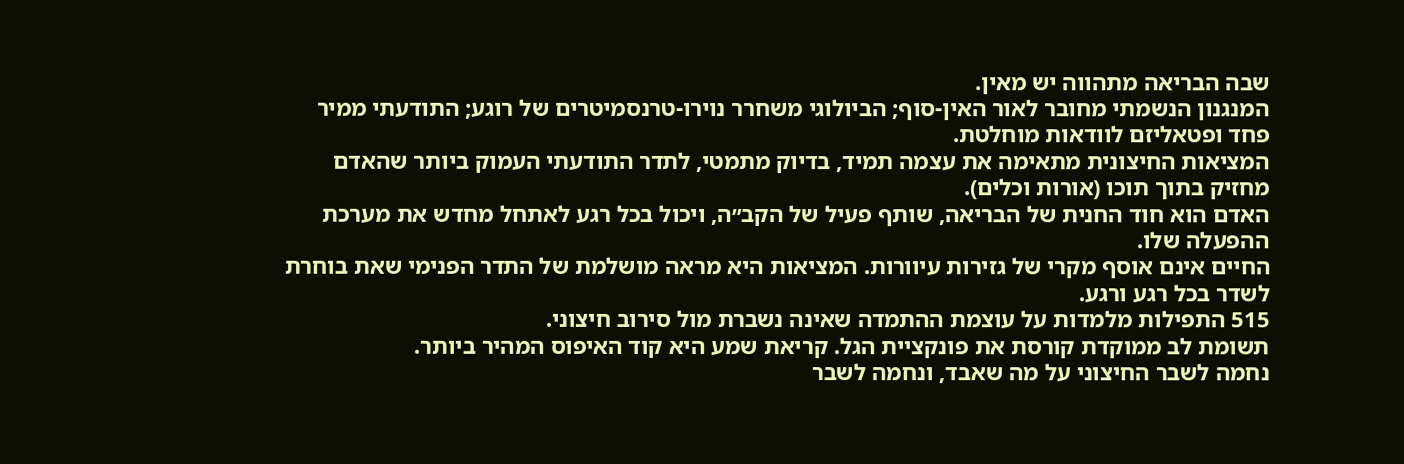שבה הבריאה מתהווה יש מאין.
המנגנון הנשמתי מחובר לאור האין-סוף; הביולוגי משחרר נוירו-טרנסמיטרים של רוגע; התודעתי ממיר פחד ופטאליזם לוודאות מוחלטת.
המציאות החיצונית מתאימה את עצמה תמיד, בדיוק מתמטי, לתדר התודעתי העמוק ביותר שהאדם מחזיק בתוך תוכו (אורות וכלים).
האדם הוא חוד החנית של הבריאה, שותף פעיל של הקב״ה, ויכול בכל רגע לאתחל מחדש את מערכת ההפעלה שלו.
החיים אינם אוסף מקרי של גזירות עיוורות. המציאות היא מראה מושלמת של התדר הפנימי שאת בוחרת לשדר בכל רגע ורגע.
515 התפילות מלמדות על עוצמת ההתמדה שאינה נשברת מול סירוב חיצוני.
תשומת לב ממוקדת קורסת את פונקציית הגל. קריאת שמע היא קוד האיפוס המהיר ביותר.
נחמה לשבר החיצוני על מה שאבד, ונחמה לשבר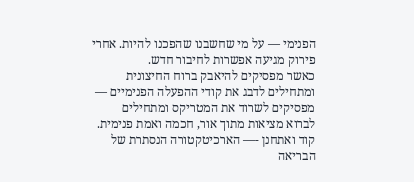הפנימי — על מי שחשבנו שהפכנו להיות. אחרי פירוק מגיעה אפשרות לחיבור חדש.
כאשר מפסיקים להיאבק ברוח החיצונית ומתחילים לדבג את קודי ההפעלה הפנימיים — מפסיקים לשרוד את המטריקס ומתחילים לברוא מציאות מתוך אור, חכמה ואמת פנימית.
קוד ואתחנן -— הארכיטקטורה הנסתרת של הבריאה